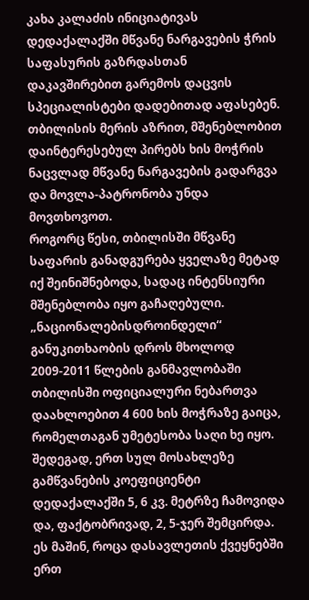კახა კალაძის ინიციატივას დედაქალაქში მწვანე ნარგავების ჭრის საფასურის გაზრდასთან დაკავშირებით გარემოს დაცვის სპეციალისტები დადებითად აფასებენ. თბილისის მერის აზრით, მშენებლობით დაინტერესებულ პირებს ხის მოჭრის ნაცვლად მწვანე ნარგავების გადარგვა და მოვლა-პატრონობა უნდა მოვთხოვოთ.
როგორც წესი, თბილისში მწვანე საფარის განადგურება ყველაზე მეტად იქ შეინიშნებოდა, სადაც ინტენსიური მშენებლობა იყო გაჩაღებული. „ნაციონალებისდროინდელი“ განუკითხაობის დროს მხოლოდ 2009-2011 წლების განმავლობაში თბილისში ოფიციალური ნებართვა დაახლოებით 4 600 ხის მოჭრაზე გაიცა, რომელთაგან უმეტესობა საღი ხე იყო. შედეგად, ერთ სულ მოსახლეზე გამწვანების კოეფიციენტი დედაქალაქში 5, 6 კვ. მეტრზე ჩამოვიდა და, ფაქტობრივად, 2, 5-ჯერ შემცირდა. ეს მაშინ, როცა დასავლეთის ქვეყნებში ერთ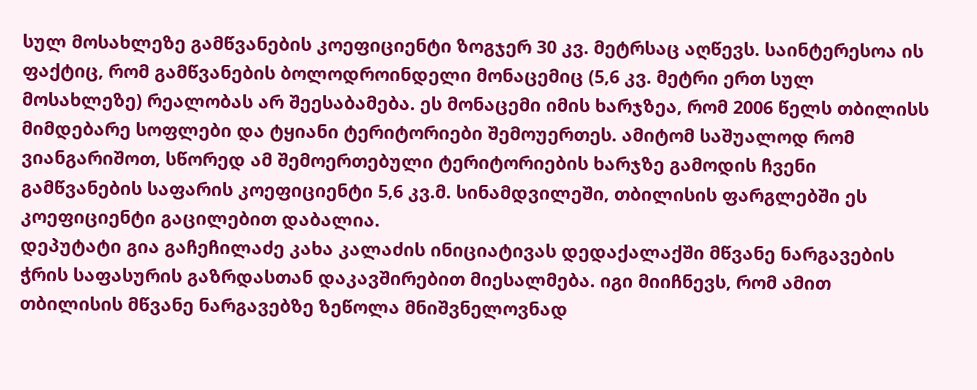სულ მოსახლეზე გამწვანების კოეფიციენტი ზოგჯერ 30 კვ. მეტრსაც აღწევს. საინტერესოა ის ფაქტიც, რომ გამწვანების ბოლოდროინდელი მონაცემიც (5,6 კვ. მეტრი ერთ სულ მოსახლეზე) რეალობას არ შეესაბამება. ეს მონაცემი იმის ხარჯზეა, რომ 2006 წელს თბილისს მიმდებარე სოფლები და ტყიანი ტერიტორიები შემოუერთეს. ამიტომ საშუალოდ რომ ვიანგარიშოთ, სწორედ ამ შემოერთებული ტერიტორიების ხარჯზე გამოდის ჩვენი გამწვანების საფარის კოეფიციენტი 5,6 კვ.მ. სინამდვილეში, თბილისის ფარგლებში ეს კოეფიციენტი გაცილებით დაბალია.
დეპუტატი გია გაჩეჩილაძე კახა კალაძის ინიციატივას დედაქალაქში მწვანე ნარგავების ჭრის საფასურის გაზრდასთან დაკავშირებით მიესალმება. იგი მიიჩნევს, რომ ამით თბილისის მწვანე ნარგავებზე ზეწოლა მნიშვნელოვნად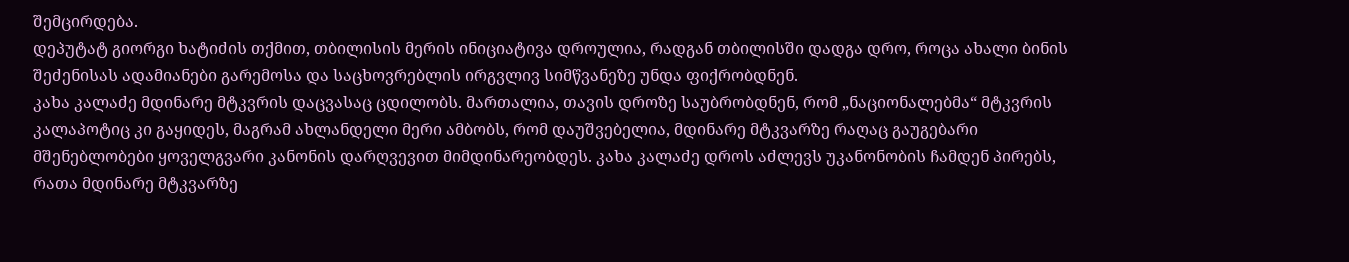შემცირდება.
დეპუტატ გიორგი ხატიძის თქმით, თბილისის მერის ინიციატივა დროულია, რადგან თბილისში დადგა დრო, როცა ახალი ბინის შეძენისას ადამიანები გარემოსა და საცხოვრებლის ირგვლივ სიმწვანეზე უნდა ფიქრობდნენ.
კახა კალაძე მდინარე მტკვრის დაცვასაც ცდილობს. მართალია, თავის დროზე საუბრობდნენ, რომ „ნაციონალებმა“ მტკვრის კალაპოტიც კი გაყიდეს, მაგრამ ახლანდელი მერი ამბობს, რომ დაუშვებელია, მდინარე მტკვარზე რაღაც გაუგებარი მშენებლობები ყოველგვარი კანონის დარღვევით მიმდინარეობდეს. კახა კალაძე დროს აძლევს უკანონობის ჩამდენ პირებს, რათა მდინარე მტკვარზე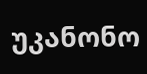უკანონო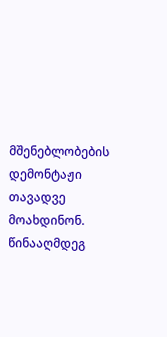მშენებლობების დემონტაჟი თავადვე მოახდინონ. წინააღმდეგ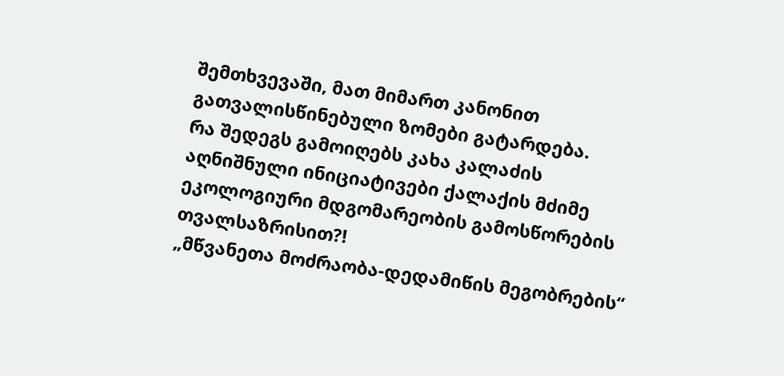შემთხვევაში, მათ მიმართ კანონით გათვალისწინებული ზომები გატარდება.
რა შედეგს გამოიღებს კახა კალაძის აღნიშნული ინიციატივები ქალაქის მძიმე ეკოლოგიური მდგომარეობის გამოსწორების თვალსაზრისით?!
„მწვანეთა მოძრაობა-დედამიწის მეგობრების“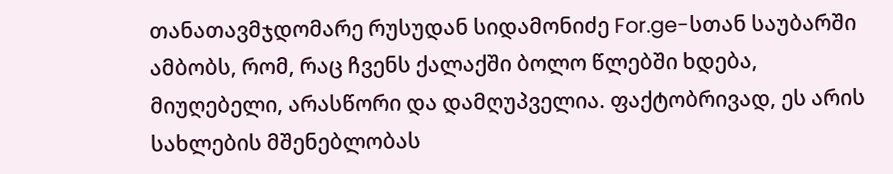თანათავმჯდომარე რუსუდან სიდამონიძე For.ge-სთან საუბარში ამბობს, რომ, რაც ჩვენს ქალაქში ბოლო წლებში ხდება, მიუღებელი, არასწორი და დამღუპველია. ფაქტობრივად, ეს არის სახლების მშენებლობას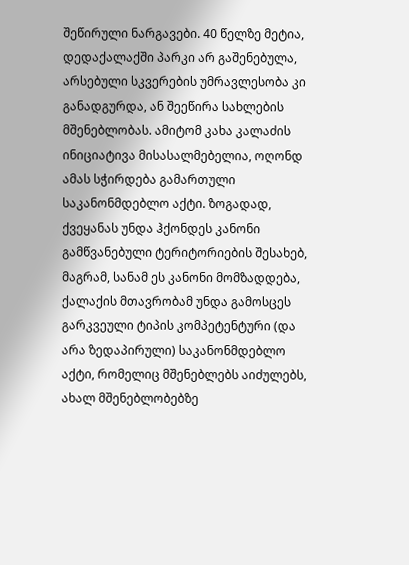შეწირული ნარგავები. 40 წელზე მეტია, დედაქალაქში პარკი არ გაშენებულა, არსებული სკვერების უმრავლესობა კი განადგურდა, ან შეეწირა სახლების მშენებლობას. ამიტომ კახა კალაძის ინიციატივა მისასალმებელია, ოღონდ ამას სჭირდება გამართული საკანონმდებლო აქტი. ზოგადად, ქვეყანას უნდა ჰქონდეს კანონი გამწვანებული ტერიტორიების შესახებ, მაგრამ, სანამ ეს კანონი მომზადდება, ქალაქის მთავრობამ უნდა გამოსცეს გარკვეული ტიპის კომპეტენტური (და არა ზედაპირული) საკანონმდებლო აქტი, რომელიც მშენებლებს აიძულებს, ახალ მშენებლობებზე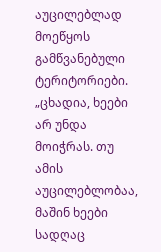აუცილებლად მოეწყოს გამწვანებული ტერიტორიები.
„ცხადია, ხეები არ უნდა მოიჭრას. თუ ამის აუცილებლობაა, მაშინ ხეები სადღაც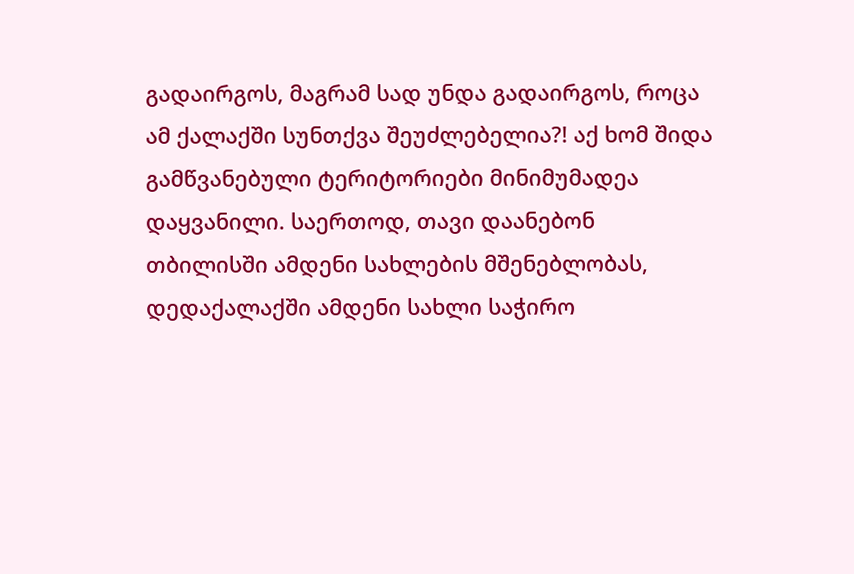გადაირგოს, მაგრამ სად უნდა გადაირგოს, როცა ამ ქალაქში სუნთქვა შეუძლებელია?! აქ ხომ შიდა გამწვანებული ტერიტორიები მინიმუმადეა დაყვანილი. საერთოდ, თავი დაანებონ თბილისში ამდენი სახლების მშენებლობას, დედაქალაქში ამდენი სახლი საჭირო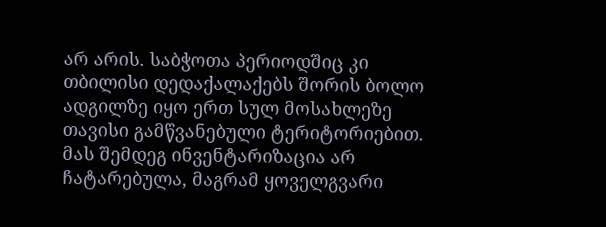არ არის. საბჭოთა პერიოდშიც კი თბილისი დედაქალაქებს შორის ბოლო ადგილზე იყო ერთ სულ მოსახლეზე თავისი გამწვანებული ტერიტორიებით. მას შემდეგ ინვენტარიზაცია არ ჩატარებულა, მაგრამ ყოველგვარი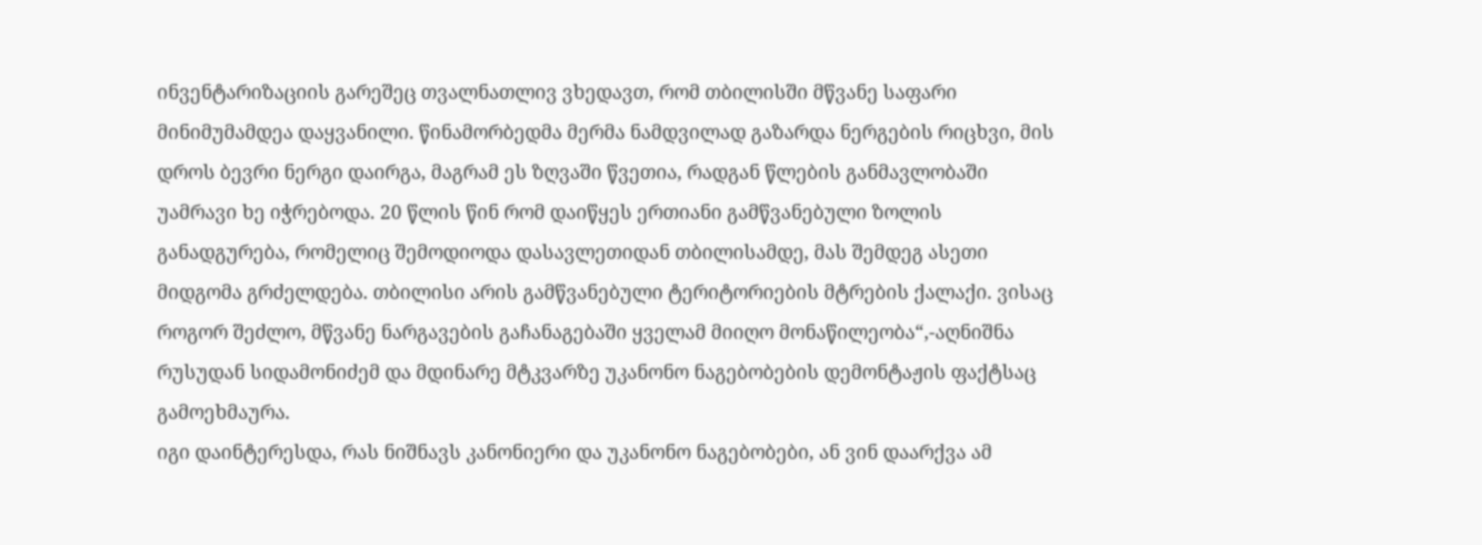ინვენტარიზაციის გარეშეც თვალნათლივ ვხედავთ, რომ თბილისში მწვანე საფარი მინიმუმამდეა დაყვანილი. წინამორბედმა მერმა ნამდვილად გაზარდა ნერგების რიცხვი, მის დროს ბევრი ნერგი დაირგა, მაგრამ ეს ზღვაში წვეთია, რადგან წლების განმავლობაში უამრავი ხე იჭრებოდა. 20 წლის წინ რომ დაიწყეს ერთიანი გამწვანებული ზოლის განადგურება, რომელიც შემოდიოდა დასავლეთიდან თბილისამდე, მას შემდეგ ასეთი მიდგომა გრძელდება. თბილისი არის გამწვანებული ტერიტორიების მტრების ქალაქი. ვისაც როგორ შეძლო, მწვანე ნარგავების გაჩანაგებაში ყველამ მიიღო მონაწილეობა“,-აღნიშნა რუსუდან სიდამონიძემ და მდინარე მტკვარზე უკანონო ნაგებობების დემონტაჟის ფაქტსაც გამოეხმაურა.
იგი დაინტერესდა, რას ნიშნავს კანონიერი და უკანონო ნაგებობები, ან ვინ დაარქვა ამ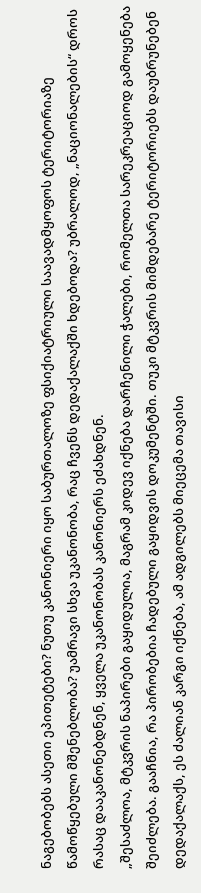ნაგებობებს ასეთი ეპითეტები? ნუთუ კანონიერი იყო საბურთალოზე ფსიქიატრიული საავადმყოფოს ტერიტორიაზე წამოწყებული მშენებლობა? უამრავი სხვა უკანონობა, რაც ჩვენს დედაქალაქში ხდებოდა? უბრალოდ, „ნაციონალების“ დროს რასაც დააკანონებდნენ, ყველა უკანონობას კანონიერს ეძახდნენ.
„შესაძლოა, მტკვრის ნაპირები გაყიდულია, მაგრამ კიდევ იქნება დარჩენილი ჭალები, რომელთა სარეკრეაციოდ გამოყენება შეიძლება. გააჩნია, რა პირობებია ჩადებული გაყიდვის დოკუმენტში. თუკი მტკვრის მიმდებარე ტერიტორიებს დაუბრუნებენ დედაქალაქს, ეს ძალიან კარგი იქნება, ამ ადგილებს მიეცემა თავისი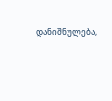დანიშნულება,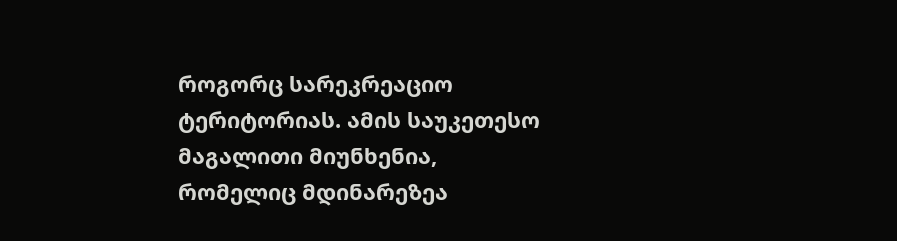როგორც სარეკრეაციო ტერიტორიას. ამის საუკეთესო მაგალითი მიუნხენია, რომელიც მდინარეზეა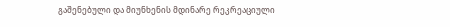გაშენებული და მიუნხენის მდინარე რეკრეაციული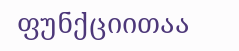ფუნქციითაა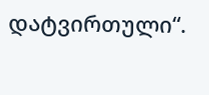დატვირთული“.